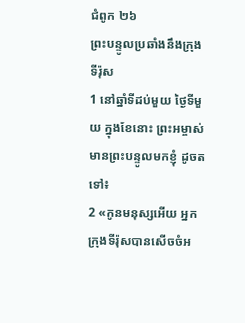ជំពូក ២៦
ព្រះបន្ទូលប្រឆាំងនឹងក្រុងទីរ៉ុស
1 នៅឆ្នាំទីដប់មួយ ថ្ងៃទីមួយ ក្នុងខែនោះ ព្រះអម្ចាស់មានព្រះបន្ទូលមកខ្ញុំ ដូចតទៅ៖
2 «កូនមនុស្សអើយ អ្នកក្រុងទីរ៉ុសបានសើចចំអ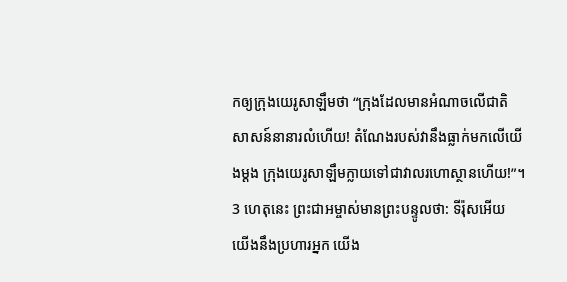កឲ្យក្រុងយេរូសាឡឹមថា “ក្រុងដែលមានអំណាចលើជាតិសាសន៍នានារលំហើយ! តំណែងរបស់វានឹងធ្លាក់មកលើយើងម្ដង ក្រុងយេរូសាឡឹមក្លាយទៅជាវាលរហោស្ថានហើយ!”។ 3 ហេតុនេះ ព្រះជាអម្ចាស់មានព្រះបន្ទូលថា: ទីរ៉ុសអើយ យើងនឹងប្រហារអ្នក យើង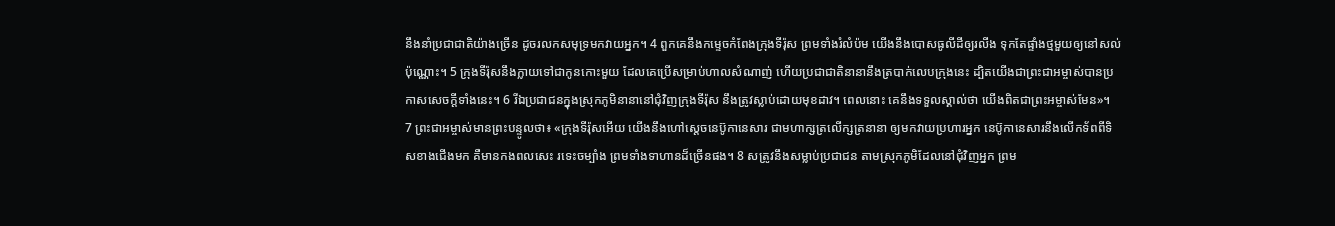នឹងនាំប្រជាជាតិយ៉ាងច្រើន ដូចរលកសមុទ្រមកវាយអ្នក។ 4 ពួកគេនឹងកម្ទេចកំពែងក្រុងទីរ៉ុស ព្រមទាំងរំលំប៉ម យើងនឹងបោសធូលីដីឲ្យរលីង ទុកតែផ្ទាំងថ្មមួយឲ្យនៅសល់ប៉ុណ្ណោះ។ 5 ក្រុងទីរ៉ុសនឹងក្លាយទៅជាកូនកោះមួយ ដែលគេប្រើសម្រាប់ហាលសំណាញ់ ហើយប្រជាជាតិនានានឹងត្របាក់លេបក្រុងនេះ ដ្បិតយើងជាព្រះជាអម្ចាស់បានប្រកាសសេចក្ដីទាំងនេះ។ 6 រីឯប្រជាជនក្នុងស្រុកភូមិនានានៅជុំវិញក្រុងទីរ៉ុស នឹងត្រូវស្លាប់ដោយមុខដាវ។ ពេលនោះ គេនឹងទទួលស្គាល់ថា យើងពិតជាព្រះអម្ចាស់មែន»។
7 ព្រះជាអម្ចាស់មានព្រះបន្ទូលថា៖ «ក្រុងទីរ៉ុសអើយ យើងនឹងហៅស្តេចនេប៊ូកានេសារ ជាមហាក្សត្រលើក្សត្រនានា ឲ្យមកវាយប្រហារអ្នក នេប៊ូកានេសារនឹងលើកទ័ពពីទិសខាងជើងមក គឺមានកងពលសេះ រទេះចម្បាំង ព្រមទាំងទាហានដ៏ច្រើនផង។ 8 សត្រូវនឹងសម្លាប់ប្រជាជន តាមស្រុកភូមិដែលនៅជុំវិញអ្នក ព្រម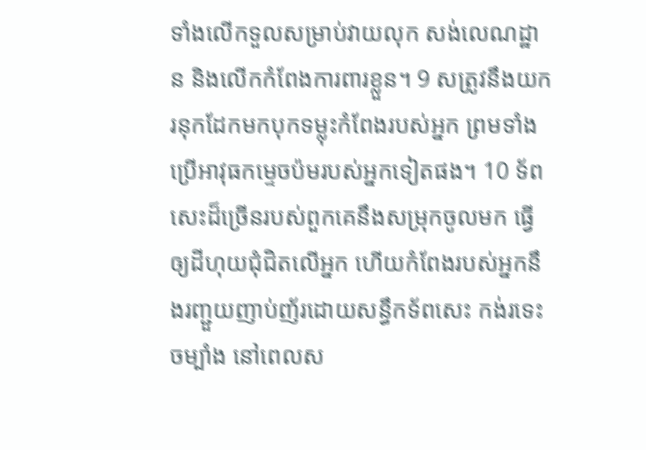ទាំងលើកទួលសម្រាប់វាយលុក សង់លេណដ្ឋាន និងលើកកំពែងការពារខ្លួន។ 9 សត្រូវនឹងយករនុកដែកមកបុកទម្លុះកំពែងរបស់អ្នក ព្រមទាំងប្រើអាវុធកម្ទេចប៉មរបស់អ្នកទៀតផង។ 10 ទ័ពសេះដ៏ច្រើនរបស់ពួកគេនឹងសម្រុកចូលមក ធ្វើឲ្យដីហុយជុំជិតលើអ្នក ហើយកំពែងរបស់អ្នកនឹងរញ្ជួយញាប់ញ័រដោយសន្ធឹកទ័ពសេះ កង់រទេះចម្បាំង នៅពេលស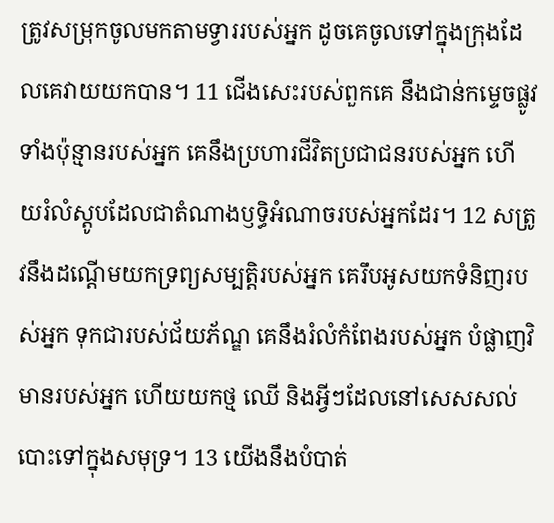ត្រូវសម្រុកចូលមកតាមទ្វាររបស់អ្នក ដូចគេចូលទៅក្នុងក្រុងដែលគេវាយយកបាន។ 11 ជើងសេះរបស់ពួកគេ នឹងជាន់កម្ទេចផ្លូវទាំងប៉ុន្មានរបស់អ្នក គេនឹងប្រហារជីវិតប្រជាជនរបស់អ្នក ហើយរំលំស្តូបដែលជាតំណាងឫទ្ធិអំណាចរបស់អ្នកដែរ។ 12 សត្រូវនឹងដណ្ដើមយកទ្រព្យសម្បត្តិរបស់អ្នក គេរឹបអូសយកទំនិញរបស់អ្នក ទុកជារបស់ជ័យភ័ណ្ឌ គេនឹងរំលំកំពែងរបស់អ្នក បំផ្លាញវិមានរបស់អ្នក ហើយយកថ្ម ឈើ និងអ្វីៗដែលនៅសេសសល់បោះទៅក្នុងសមុទ្រ។ 13 យើងនឹងបំបាត់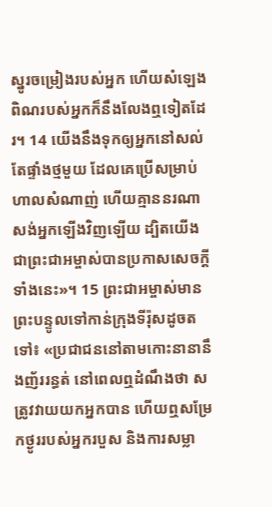ស្នូរចម្រៀងរបស់អ្នក ហើយសំឡេងពិណរបស់អ្នកក៏នឹងលែងឮទៀតដែរ។ 14 យើងនឹងទុកឲ្យអ្នកនៅសល់តែផ្ទាំងថ្មមួយ ដែលគេប្រើសម្រាប់ហាលសំណាញ់ ហើយគ្មាននរណាសង់អ្នកឡើងវិញឡើយ ដ្បិតយើងជាព្រះជាអម្ចាស់បានប្រកាសសេចក្ដីទាំងនេះ»។ 15 ព្រះជាអម្ចាស់មានព្រះបន្ទូលទៅកាន់ក្រុងទីរ៉ុសដូចតទៅ៖ «ប្រជាជននៅតាមកោះនានានឹងញ័ររន្ធត់ នៅពេលឮដំណឹងថា សត្រូវវាយយកអ្នកបាន ហើយឮសម្រែកថ្ងូររបស់អ្នករបួស និងការសម្លា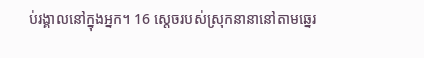ប់រង្គាលនៅក្នុងអ្នក។ 16 ស្តេចរបស់ស្រុកនានានៅតាមឆ្នេរ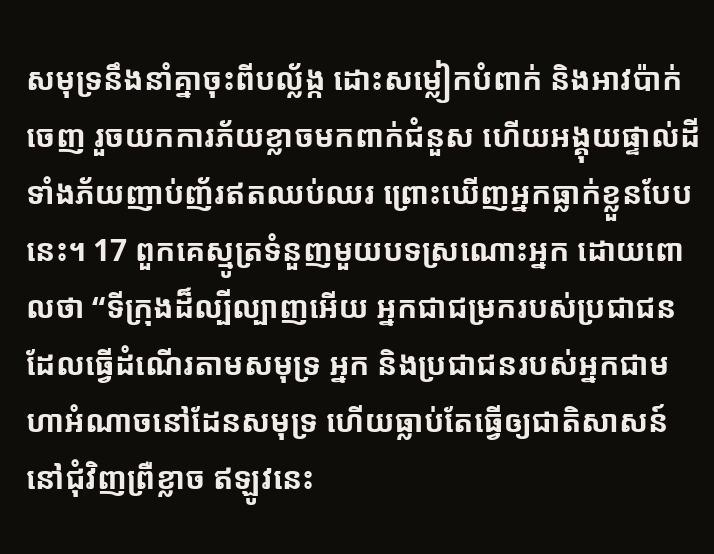សមុទ្រនឹងនាំគ្នាចុះពីបល្ល័ង្ក ដោះសម្លៀកបំពាក់ និងអាវប៉ាក់ចេញ រួចយកការភ័យខ្លាចមកពាក់ជំនួស ហើយអង្គុយផ្ទាល់ដី ទាំងភ័យញាប់ញ័រឥតឈប់ឈរ ព្រោះឃើញអ្នកធ្លាក់ខ្លួនបែបនេះ។ 17 ពួកគេស្មូត្រទំនួញមួយបទស្រណោះអ្នក ដោយពោលថា “ទីក្រុងដ៏ល្បីល្បាញអើយ អ្នកជាជម្រករបស់ប្រជាជនដែលធ្វើដំណើរតាមសមុទ្រ អ្នក និងប្រជាជនរបស់អ្នកជាមហាអំណាចនៅដែនសមុទ្រ ហើយធ្លាប់តែធ្វើឲ្យជាតិសាសន៍នៅជុំវិញព្រឺខ្លាច ឥឡូវនេះ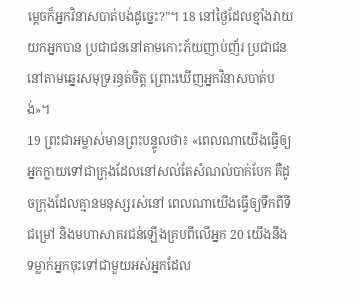ម្ដេចក៏អ្នកវិនាសបាត់បង់ដូច្នេះ?”។ 18 នៅថ្ងៃដែលខ្មាំងវាយយកអ្នកបាន ប្រជាជននៅតាមកោះភ័យញាប់ញ័រ ប្រជាជននៅតាមឆ្នេរសមុទ្ររន្ធត់ចិត្ត ព្រោះឃើញអ្នកវិនាសបាត់បង់»។
19 ព្រះជាអម្ចាស់មានព្រះបន្ទូលថា៖ «ពេលណាយើងធ្វើឲ្យអ្នកក្លាយទៅជាក្រុងដែលនៅសល់តែសំណល់បាក់បែក គឺដូចក្រុងដែលគ្មានមនុស្សរស់នៅ ពេលណាយើងធ្វើឲ្យទឹកពីទីជម្រៅ និងមហាសាគរជន់ឡើងគ្របពីលើអ្នក 20 យើងនឹងទម្លាក់អ្នកចុះទៅជាមួយអស់អ្នកដែល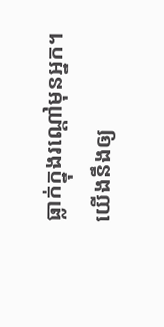ធ្លាក់ក្នុងរណ្ដៅមុនអ្នក។ យើងនឹងឲ្យ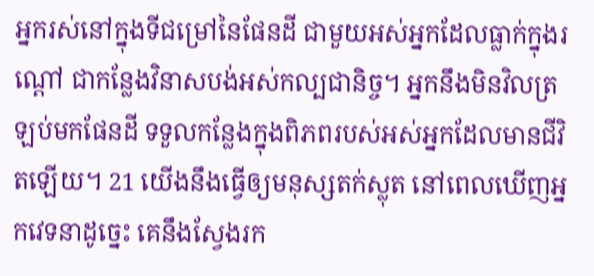អ្នករស់នៅក្នុងទីជម្រៅនៃផែនដី ជាមួយអស់អ្នកដែលធ្លាក់ក្នុងរណ្ដៅ ជាកន្លែងវិនាសបង់អស់កល្បជានិច្ច។ អ្នកនឹងមិនវិលត្រឡប់មកផែនដី ទទួលកន្លែងក្នុងពិភពរបស់អស់អ្នកដែលមានជីវិតឡើយ។ 21 យើងនឹងធ្វើឲ្យមនុស្សតក់ស្លុត នៅពេលឃើញអ្នកវេទនាដូច្នេះ គេនឹងស្វែងរក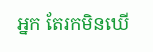អ្នក តែរកមិនឃើ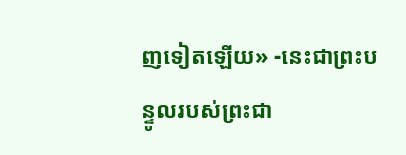ញទៀតឡើយ» -នេះជាព្រះបន្ទូលរបស់ព្រះជា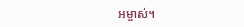អម្ចាស់។